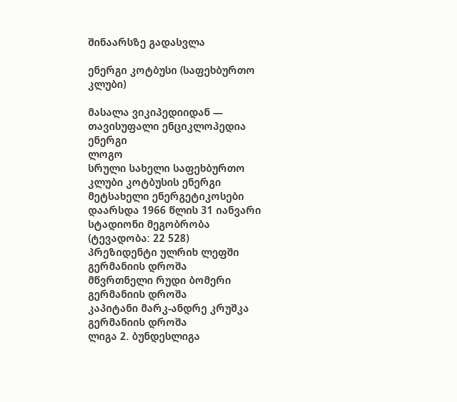შინაარსზე გადასვლა

ენერგი კოტბუსი (საფეხბურთო კლუბი)

მასალა ვიკიპედიიდან — თავისუფალი ენციკლოპედია
ენერგი
ლოგო
სრული სახელი საფეხბურთო კლუბი კოტბუსის ენერგი
მეტსახელი ენერგეტიკოსები
დაარსდა 1966 წლის 31 იანვარი
სტადიონი მეგობრობა
(ტევადობა: 22 528)
პრეზიდენტი ულრიხ ლეფში გერმანიის დროშა
მწვრთნელი რუდი ბომერი გერმანიის დროშა
კაპიტანი მარკ-ანდრე კრუშკა გერმანიის დროშა
ლიგა 2. ბუნდესლიგა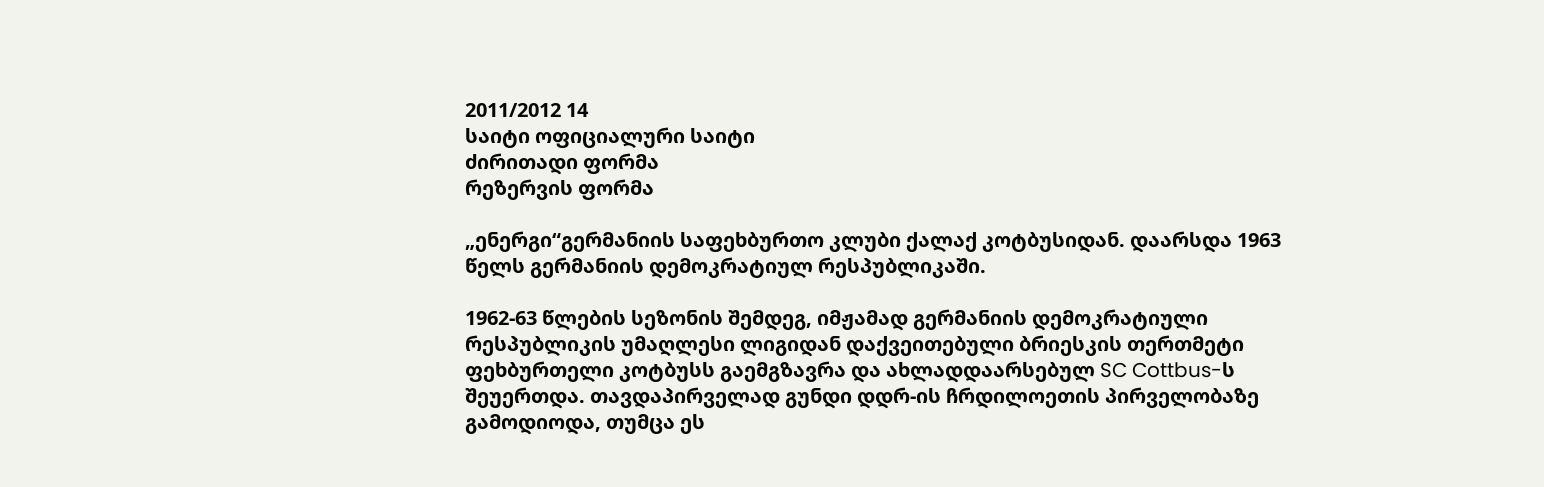2011/2012 14
საიტი ოფიციალური საიტი
ძირითადი ფორმა
რეზერვის ფორმა

„ენერგი“გერმანიის საფეხბურთო კლუბი ქალაქ კოტბუსიდან. დაარსდა 1963 წელს გერმანიის დემოკრატიულ რესპუბლიკაში.

1962-63 წლების სეზონის შემდეგ, იმჟამად გერმანიის დემოკრატიული რესპუბლიკის უმაღლესი ლიგიდან დაქვეითებული ბრიესკის თერთმეტი ფეხბურთელი კოტბუსს გაემგზავრა და ახლადდაარსებულ SC Cottbus-ს შეუერთდა. თავდაპირველად გუნდი დდრ-ის ჩრდილოეთის პირველობაზე გამოდიოდა, თუმცა ეს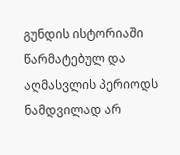გუნდის ისტორიაში წარმატებულ და აღმასვლის პერიოდს ნამდვილად არ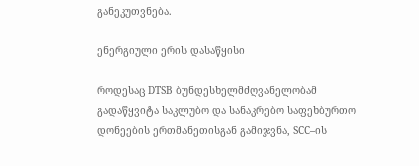განეკუთვნება.

ენერგიული ერის დასაწყისი

როდესაც DTSB ბუნდესხელმძღვანელობამ გადაწყვიტა საკლუბო და სანაკრებო საფეხბურთო დონეების ერთმანეთისგან გამიჯვნა, SCC–ის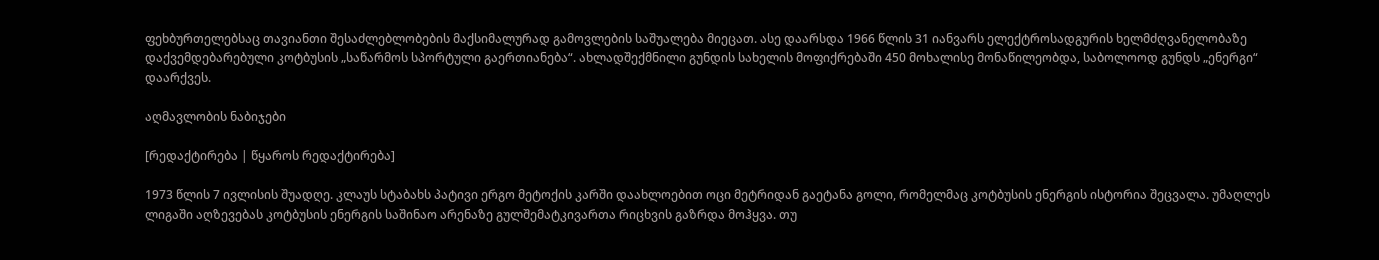ფეხბურთელებსაც თავიანთი შესაძლებლობების მაქსიმალურად გამოვლების საშუალება მიეცათ. ასე დაარსდა 1966 წლის 31 იანვარს ელექტროსადგურის ხელმძღვანელობაზე დაქვემდებარებული კოტბუსის „საწარმოს სპორტული გაერთიანება“. ახლადშექმნილი გუნდის სახელის მოფიქრებაში 450 მოხალისე მონაწილეობდა, საბოლოოდ გუნდს „ენერგი“ დაარქვეს.

აღმავლობის ნაბიჯები

[რედაქტირება | წყაროს რედაქტირება]

1973 წლის 7 ივლისის შუადღე. კლაუს სტაბახს პატივი ერგო მეტოქის კარში დაახლოებით ოცი მეტრიდან გაეტანა გოლი, რომელმაც კოტბუსის ენერგის ისტორია შეცვალა. უმაღლეს ლიგაში აღზევებას კოტბუსის ენერგის საშინაო არენაზე გულშემატკივართა რიცხვის გაზრდა მოჰყვა. თუ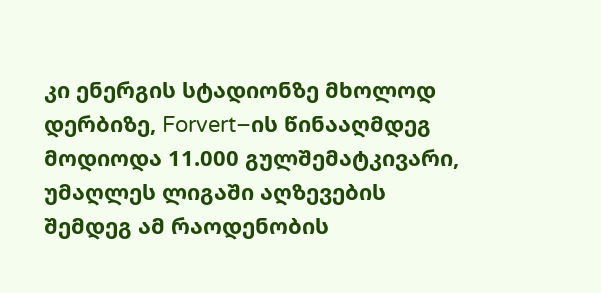კი ენერგის სტადიონზე მხოლოდ დერბიზე, Forvert–ის წინააღმდეგ მოდიოდა 11.000 გულშემატკივარი, უმაღლეს ლიგაში აღზევების შემდეგ ამ რაოდენობის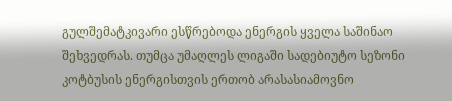გულშემატკივარი ესწრებოდა ენერგის ყველა საშინაო შეხვედრას. თუმცა უმაღლეს ლიგაში სადებიუტო სეზონი კოტბუსის ენერგისთვის ერთობ არასასიამოვნო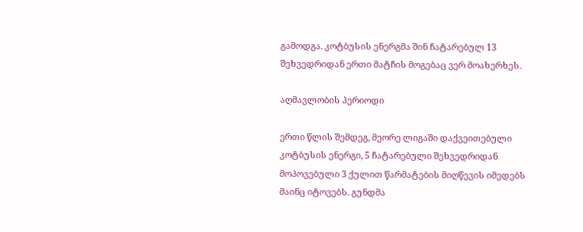გამოდგა. კოტბუსის ენერგმა შინ ჩატარებულ 13 შეხვედრიდან ერთი მატჩის მოგებაც ვერ მოახერხეს.

აღმავლობის პერიოდი

ერთი წლის შემდეგ, მეორე ლიგაში დაქვეითებული კოტბუსის ენერგი, 5 ჩატარებული შეხვედრიდან მოპოვებული 3 ქულით წარმატების მიღწევის იმედებს მაინც იტოვებს. გუნდმა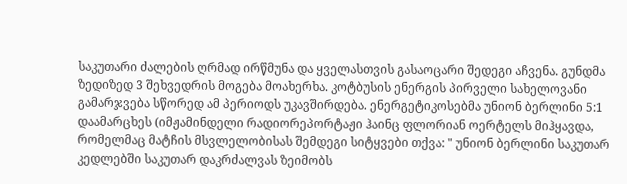საკუთარი ძალების ღრმად ირწმუნა და ყველასთვის გასაოცარი შედეგი აჩვენა. გუნდმა ზედიზედ 3 შეხვედრის მოგება მოახერხა. კოტბუსის ენერგის პირველი სახელოვანი გამარჯვება სწორედ ამ პერიოდს უკავშირდება. ენერგეტიკოსებმა უნიონ ბერლინი 5:1 დაამარცხეს (იმჟამინდელი რადიორეპორტაჟი ჰაინც ფლორიან ოერტელს მიჰყავდა, რომელმაც მატჩის მსვლელობისას შემდეგი სიტყვები თქვა: " უნიონ ბერლინი საკუთარ კედლებში საკუთარ დაკრძალვას ზეიმობს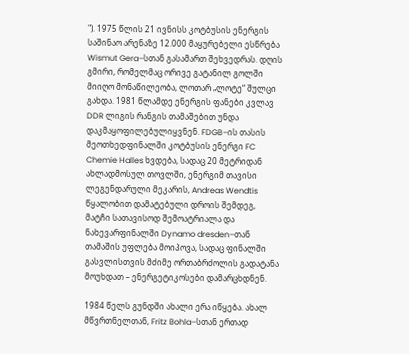"). 1975 წლის 21 ივნისს კოტბუსის ენერგის საშინაო არენაზე 12.000 მაყურებელი ესწრება Wismut Gera–სთან გასამართ შეხვედრას. დღის გმირი, რომელმაც ორივე გატანილ გოლში მიიღო მონაწილეობა, ლოთარ „ლოტე“ შულცი გახდა. 1981 წლამდე ენერგის ფანები კვლავ DDR ლიგის რანგის თამაშებით უნდა დაკმაყოფილებულიყვნენ. FDGB–ის თასის მეოთხედფინალში კოტბუსის ენერგი FC Chemie Halles ხვდება, სადაც 20 მეტრიდან ახლადმოსულ თოვლში, ენერგიმ თავისი ლეგენდარული მეკარის, Andreas Wendtis წყალობით დამატებული დროის შემდეგ, მატჩი სათავისოდ შემოატრიალა და ნახევარფინალში Dynamo dresden–თან თამაშის უფლება მოიპოვა, სადაც ფინალში გასვლისთვის მძიმე ორთაბრძოლის გადატანა მოუხდათ – ენერგეტიკოსები დამარცხდნენ.

1984 წელს გუნდში ახალი ერა იწყება. ახალ მწვრთნელთან, Fritz Bohla–სთან ერთად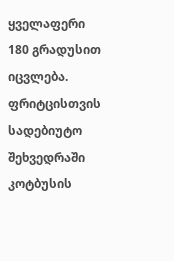ყველაფერი 180 გრადუსით იცვლება. ფრიტცისთვის სადებიუტო შეხვედრაში კოტბუსის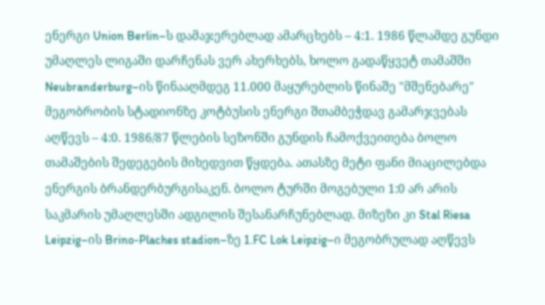ენერგი Union Berlin–ს დამაჯერებლად ამარცხებს – 4:1. 1986 წლამდე გუნდი უმაღლეს ლიგაში დარჩენას ვერ ახერხებს, ხოლო გადაწყვეტ თამაშში Neubranderburg–ის წინააღმდეგ 11.000 მაყურებლის წინაშე "მშენებარე" მეგობრობის სტადიონზე კოტბუსის ენერგი შთამბეჭდავ გამარჯვებას აღწევს – 4:0. 1986/87 წლების სეზონში გუნდის ჩამოქვეითება ბოლო თამაშების შედეგების მიხედვით წყდება. ათასზე მეტი ფანი მიაცილებდა ენერგის ბრანდერბურგისაკენ. ბოლო ტურში მოგებული 1:0 არ არის საკმარის უმაღლესში ადგილის შესანარჩუნებლად. მიზეზი კი Stal Riesa Leipzig–ის Brino-Plaches stadion–ზე 1.FC Lok Leipzig–ი მეგობრულად აღწევს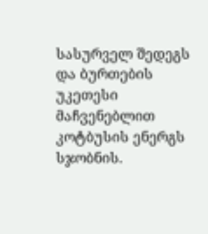სასურველ შედეგს და ბურთების უკეთესი მაჩვენებლით კოტბუსის ენერგს სჯობნის.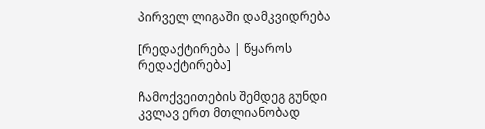პირველ ლიგაში დამკვიდრება

[რედაქტირება | წყაროს რედაქტირება]

ჩამოქვეითების შემდეგ გუნდი კვლავ ერთ მთლიანობად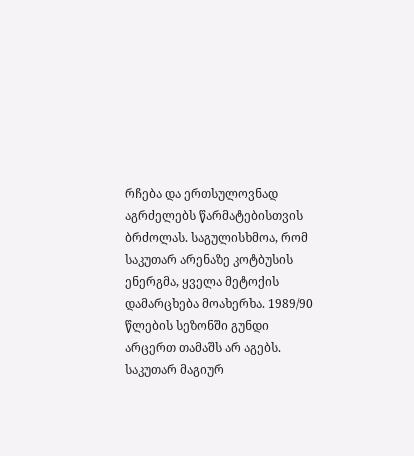რჩება და ერთსულოვნად აგრძელებს წარმატებისთვის ბრძოლას. საგულისხმოა, რომ საკუთარ არენაზე კოტბუსის ენერგმა, ყველა მეტოქის დამარცხება მოახერხა. 1989/90 წლების სეზონში გუნდი არცერთ თამაშს არ აგებს. საკუთარ მაგიურ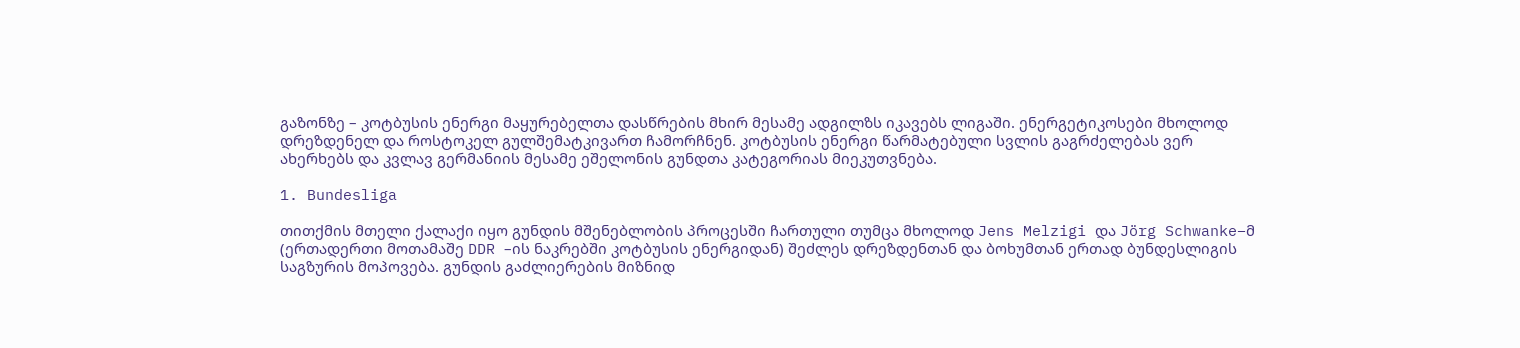გაზონზე – კოტბუსის ენერგი მაყურებელთა დასწრების მხირ მესამე ადგილზს იკავებს ლიგაში. ენერგეტიკოსები მხოლოდ დრეზდენელ და როსტოკელ გულშემატკივართ ჩამორჩნენ. კოტბუსის ენერგი წარმატებული სვლის გაგრძელებას ვერ ახერხებს და კვლავ გერმანიის მესამე ეშელონის გუნდთა კატეგორიას მიეკუთვნება.

1. Bundesliga

თითქმის მთელი ქალაქი იყო გუნდის მშენებლობის პროცესში ჩართული თუმცა მხოლოდ Jens Melzigi და Jörg Schwanke–მ (ერთადერთი მოთამაშე DDR –ის ნაკრებში კოტბუსის ენერგიდან) შეძლეს დრეზდენთან და ბოხუმთან ერთად ბუნდესლიგის საგზურის მოპოვება. გუნდის გაძლიერების მიზნიდ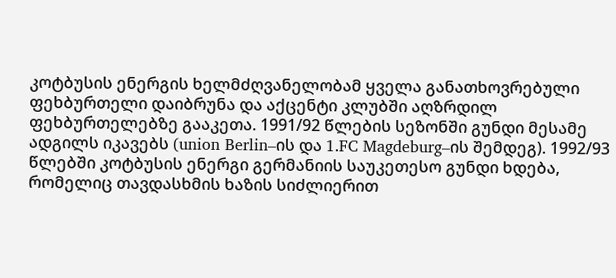კოტბუსის ენერგის ხელმძღვანელობამ ყველა განათხოვრებული ფეხბურთელი დაიბრუნა და აქცენტი კლუბში აღზრდილ ფეხბურთელებზე გააკეთა. 1991/92 წლების სეზონში გუნდი მესამე ადგილს იკავებს (union Berlin–ის და 1.FC Magdeburg–ის შემდეგ). 1992/93 წლებში კოტბუსის ენერგი გერმანიის საუკეთესო გუნდი ხდება, რომელიც თავდასხმის ხაზის სიძლიერით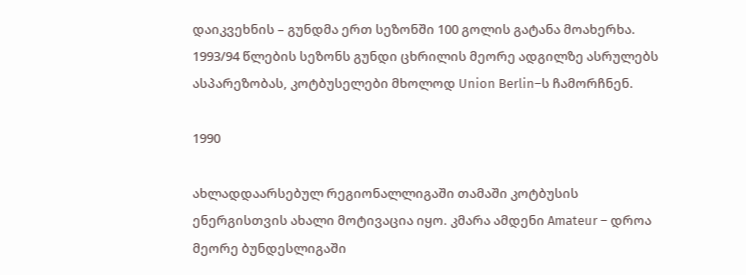დაიკვეხნის – გუნდმა ერთ სეზონში 100 გოლის გატანა მოახერხა. 1993/94 წლების სეზონს გუნდი ცხრილის მეორე ადგილზე ასრულებს ასპარეზობას, კოტბუსელები მხოლოდ Union Berlin–ს ჩამორჩნენ.

1990

ახლადდაარსებულ რეგიონალლიგაში თამაში კოტბუსის ენერგისთვის ახალი მოტივაცია იყო. კმარა ამდენი Amateur – დროა მეორე ბუნდესლიგაში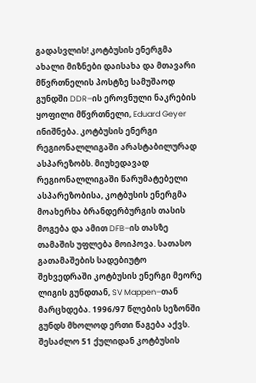გადასვლის! კოტბუსის ენერგმა ახალი მიზნები დაისახა და მთავარი მწვრთნელის პოსტზე სამუშაოდ გუნდში DDR–ის ეროვნული ნაკრების ყოფილი მწვრთნელი, Eduard Geyer ინიშნება. კოტბუსის ენერგი რეგიონალლიგაში არასტაბილურად ასპარეზობს. მიუხედავად რეგიონალლიგაში წარუმატებელი ასპარეზობისა, კოტბუსის ენერგმა მოახერხა ბრანდერბურგის თასის მოგება და ამით DFB–ის თასზე თამაშის უფლება მოიპოვა. სათასო გათამაშების სადებიუტო შეხვედრაში კოტბუსის ენერგი მეორე ლიგის გუნდთან, SV Mappen–თან მარცხდება. 1996/97 წლების სეზონში გუნდს მხოლოდ ერთი წაგება აქვს. შესაძლო 51 ქულიდან კოტბუსის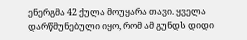ენერგმა 42 ქულა მოუყარა თავი. ყველა დარწმუნებული იყო, რომ ამ გუნდს დიდი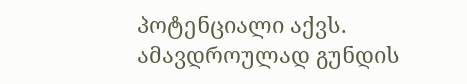პოტენციალი აქვს. ამავდროულად გუნდის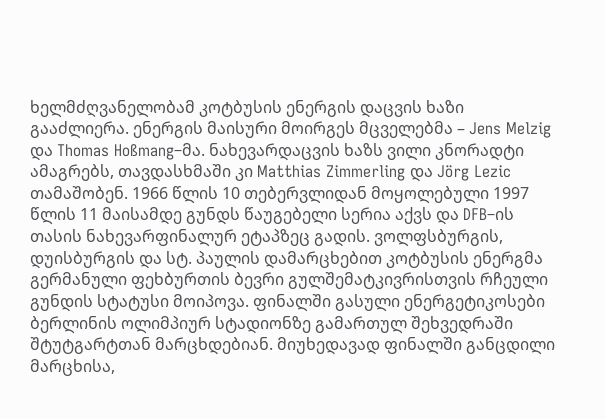ხელმძღვანელობამ კოტბუსის ენერგის დაცვის ხაზი გააძლიერა. ენერგის მაისური მოირგეს მცველებმა – Jens Melzig და Thomas Hoßmang–მა. ნახევარდაცვის ხაზს ვილი კნორადტი ამაგრებს, თავდასხმაში კი Matthias Zimmerling და Jörg Lezic თამაშობენ. 1966 წლის 10 თებერვლიდან მოყოლებული 1997 წლის 11 მაისამდე გუნდს წაუგებელი სერია აქვს და DFB–ის თასის ნახევარფინალურ ეტაპზეც გადის. ვოლფსბურგის, დუისბურგის და სტ. პაულის დამარცხებით კოტბუსის ენერგმა გერმანული ფეხბურთის ბევრი გულშემატკივრისთვის რჩეული გუნდის სტატუსი მოიპოვა. ფინალში გასული ენერგეტიკოსები ბერლინის ოლიმპიურ სტადიონზე გამართულ შეხვედრაში შტუტგარტთან მარცხდებიან. მიუხედავად ფინალში განცდილი მარცხისა,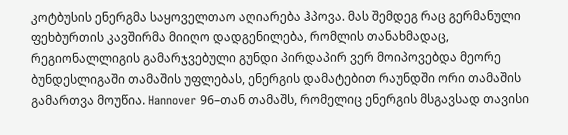კოტბუსის ენერგმა საყოველთაო აღიარება ჰპოვა. მას შემდეგ რაც გერმანული ფეხბურთის კავშირმა მიიღო დადგენილება, რომლის თანახმადაც, რეგიონალლიგის გამარჯვებული გუნდი პირდაპირ ვერ მოიპოვებდა მეორე ბუნდესლიგაში თამაშის უფლებას, ენერგის დამატებით რაუნდში ორი თამაშის გამართვა მოუწია. Hannover 96–თან თამაშს, რომელიც ენერგის მსგავსად თავისი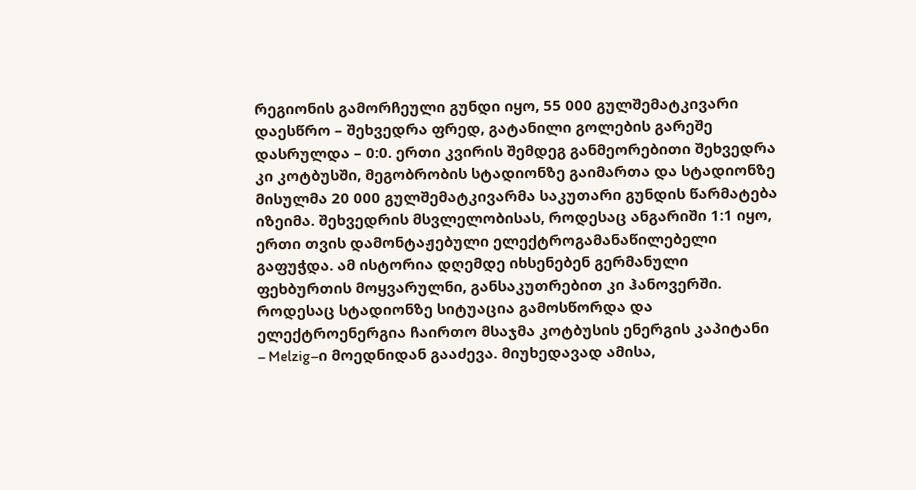რეგიონის გამორჩეული გუნდი იყო, 55 000 გულშემატკივარი დაესწრო – შეხვედრა ფრედ, გატანილი გოლების გარეშე დასრულდა – 0:0. ერთი კვირის შემდეგ განმეორებითი შეხვედრა კი კოტბუსში, მეგობრობის სტადიონზე გაიმართა და სტადიონზე მისულმა 20 000 გულშემატკივარმა საკუთარი გუნდის წარმატება იზეიმა. შეხვედრის მსვლელობისას, როდესაც ანგარიში 1:1 იყო, ერთი თვის დამონტაჟებული ელექტროგამანაწილებელი გაფუჭდა. ამ ისტორია დღემდე იხსენებენ გერმანული ფეხბურთის მოყვარულნი, განსაკუთრებით კი ჰანოვერში. როდესაც სტადიონზე სიტუაცია გამოსწორდა და ელექტროენერგია ჩაირთო მსაჯმა კოტბუსის ენერგის კაპიტანი – Melzig–ი მოედნიდან გააძევა. მიუხედავად ამისა,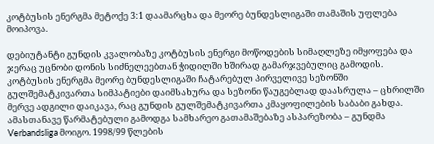კოტბუსის ენერგმა მეტოქე 3:1 დაამარცხა და მეორე ბუნდესლიგაში თამაშის უფლება მოიპოვა.

დებიუტანტი გუნდის კვალობაზე კოტბუსის ენერგი მოწოდების სიმაღლეზე იმყოფება და ჯერაც უცნობი დონის სიძნელეებთან ჭიდილში ხშირად გამარჯვებულიც გამოდის. კოტბუსის ენერგმა მეორე ბუნდესლიგაში ჩატარებულ პირველივე სეზონში გულშემატკივართა სიმპატიები დაიმსახურა და სეზონი წაუგებლად დაასრულა – ცხრილში მერვე ადგილი დაიკავა, რაც გუნდის გულშემატკივართა კმაყოფილების საბაბი გახდა. ამასთანავე წარმატებული გამოდგა სამხარეო გათამაშებაზე ასპარეზობა – გუნდმა Verbandsliga მოიგო. 1998/99 წლების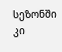სეზონში კი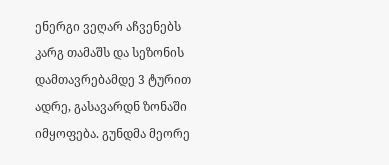ენერგი ვეღარ აჩვენებს კარგ თამაშს და სეზონის დამთავრებამდე 3 ტურით ადრე, გასავარდნ ზონაში იმყოფება. გუნდმა მეორე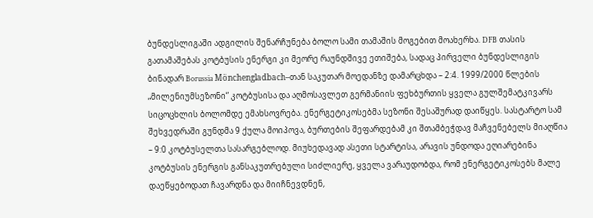ბუნდესლიგაში ადგილის შენარჩუნება ბოლო სამი თამაშის მოგებით მოახერხა. DFB თასის გათამაშებას კოტბუსის ენერგი კი მეორე რაუნდშივე ეთიშება, სადაც პირველი ბუნდესლიგის ბინადარ Borussia Mönchengladbach–თან საკუთარ მოედანზე დამარცხდა – 2:4. 1999/2000 წლების „მილენიუმსეზონი“ კოტბუსისა და აღმოსავლეთ გერმანიის ფეხბურთის ყველა გულშემატკივარს სიცოცხლის ბოლომდე ემახსოვრება. ენერგეტიკოსებმა სეზონი შესაშურად დაიწყეს. სასტარტო სამ შეხვედრაში გუნდმა 9 ქულა მოიპოვა, ბურთების შეფარდებამ კი შთამბეჭდავ მაჩვენებელს მიაღწია – 9:0 კოტბუსელთა სასარგებლოდ. მიუხედავად ასეთი სტარტისა, არავის უნდოდა ეღიარებინა კოტბუსის ენერგის განსაკუთრებული სიძლიერე, ყველა ვარაუდობდა, რომ ენერგეტიკოსებს მალე დაეწყებოდათ ჩავარდნა და მიიჩნევდნენ,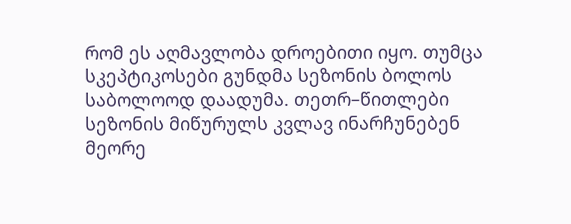რომ ეს აღმავლობა დროებითი იყო. თუმცა სკეპტიკოსები გუნდმა სეზონის ბოლოს საბოლოოდ დაადუმა. თეთრ–წითლები სეზონის მიწურულს კვლავ ინარჩუნებენ მეორე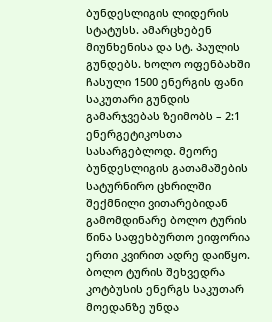ბუნდესლიგის ლიდერის სტატუსს. ამარცხებენ მიუნხენისა და სტ. პაულის გუნდებს. ხოლო ოფენბახში ჩასული 1500 ენერგის ფანი საკუთარი გუნდის გამარჯვებას ზეიმობს – 2:1 ენერგეტიკოსთა სასარგებლოდ. მეორე ბუნდესლიგის გათამაშების სატურნირო ცხრილში შექმნილი ვითარებიდან გამომდინარე ბოლო ტურის წინა საფეხბურთო ეიფორია ერთი კვირით ადრე დაიწყო. ბოლო ტურის შეხვედრა კოტბუსის ენერგს საკუთარ მოედანზე უნდა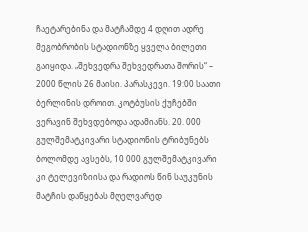ჩაეტარებინა და მატჩამდე 4 დღით ადრე მეგობრობის სტადიონზე ყველა ბილეთი გაიყიდა. „შეხვედრა შეხვედრათა შორის“ – 2000 წლის 26 მაისი. პარასკევი. 19:00 საათი ბერლინის დროით. კოტბუსის ქუჩებში ვერავინ შეხვდებოდა ადამიანს. 20. 000 გულშემატკივარი სტადიონის ტრიბუნებს ბოლომდე ავსებს, 10 000 გულშემატკივარი კი ტელევიზიისა და რადიოს წინ საუკუნის მატჩის დაწყებას მღელვარედ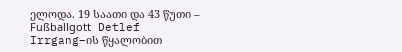ელოდა. 19 საათი და 43 წუთი – Fußballgott Detlef Irrgang–ის წყალობით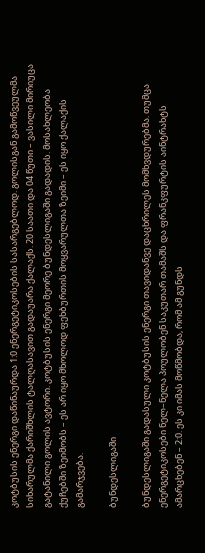კოტბუსის ენერგი დაწინაურდა 1:0 ენერგეტიკოსების სასარგებლოდ. გოლისგან გამოწვეულმა სიხარულმა ქარიშხლის ტალღასავით გადაუარა ქალაქს. 20 საათი და 04 წუთი – ვასილი მირიუცა გატანილი გოლის ავტორი. კოტბუსის ენერგი მეორე ბუნდესლიგაში გადადის. მოსახლეობა ქუჩებში ზეიმობს – ეს არ იყო მხოლოდ ფეხბურთის მოყვარულთა ზეიმი – ეს იყო ქალაქის გამარჯვება.

ბუნდესლიგაში

ბუნდესლიგაში გადასული კოტბუსის ენერგი თავიდანვე დაცხრილეს მომხვდურებმა. თუმცა ენერგეტიკოსები ნელ–ნელა პოულობენ საკუთარ თამაშს და ფრანკფურტის აინტრახტს ამარცხებენ – 2:0. ეს კი იმას მოწმობდა, რომ ამ გუნდს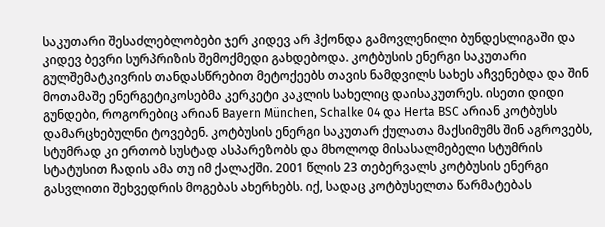საკუთარი შესაძლებლობები ჯერ კიდევ არ ჰქონდა გამოვლენილი ბუნდესლიგაში და კიდევ ბევრი სურპრიზის შემოქმედი გახდებოდა. კოტბუსის ენერგი საკუთარი გულშემატკივრის თანდასწრებით მეტოქეებს თავის ნამდვილს სახეს აჩვენებდა და შინ მოთამაშე ენერგეტიკოსებმა კერკეტი კაკლის სახელიც დაისაკუთრეს. ისეთი დიდი გუნდები, როგორებიც არიან Bayern München, Schalke 04 და Herta BSC არიან კოტბუსს დამარცხებულნი ტოვებენ. კოტბუსის ენერგი საკუთარ ქულათა მაქსიმუმს შინ აგროვებს, სტუმრად კი ერთობ სუსტად ასპარეზობს და მხოლოდ მისასალმებელი სტუმრის სტატუსით ჩადის ამა თუ იმ ქალაქში. 2001 წლის 23 თებერვალს კოტბუსის ენერგი გასვლითი შეხვედრის მოგებას ახერხებს. იქ, სადაც კოტბუსელთა წარმატებას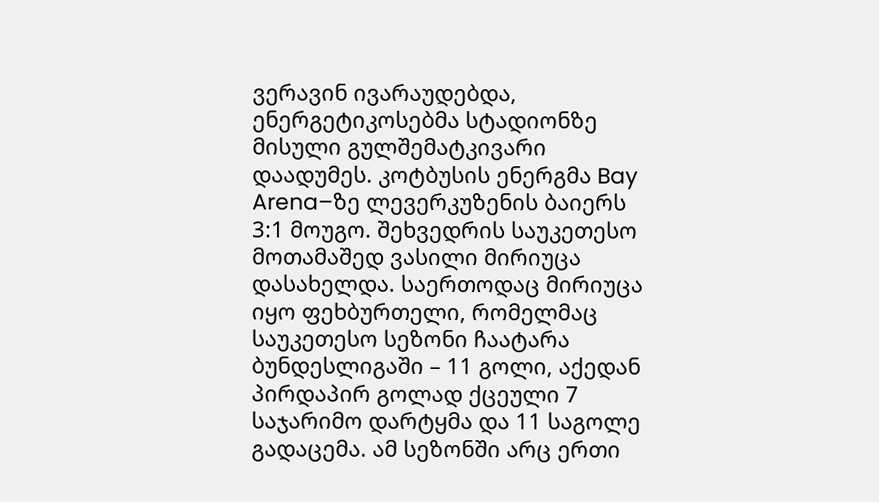ვერავინ ივარაუდებდა, ენერგეტიკოსებმა სტადიონზე მისული გულშემატკივარი დაადუმეს. კოტბუსის ენერგმა Bay Arena–ზე ლევერკუზენის ბაიერს 3:1 მოუგო. შეხვედრის საუკეთესო მოთამაშედ ვასილი მირიუცა დასახელდა. საერთოდაც მირიუცა იყო ფეხბურთელი, რომელმაც საუკეთესო სეზონი ჩაატარა ბუნდესლიგაში – 11 გოლი, აქედან პირდაპირ გოლად ქცეული 7 საჯარიმო დარტყმა და 11 საგოლე გადაცემა. ამ სეზონში არც ერთი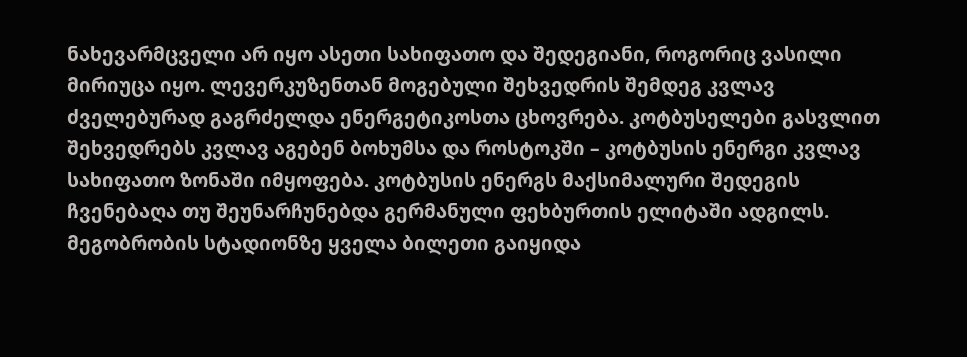ნახევარმცველი არ იყო ასეთი სახიფათო და შედეგიანი, როგორიც ვასილი მირიუცა იყო. ლევერკუზენთან მოგებული შეხვედრის შემდეგ კვლავ ძველებურად გაგრძელდა ენერგეტიკოსთა ცხოვრება. კოტბუსელები გასვლით შეხვედრებს კვლავ აგებენ ბოხუმსა და როსტოკში – კოტბუსის ენერგი კვლავ სახიფათო ზონაში იმყოფება. კოტბუსის ენერგს მაქსიმალური შედეგის ჩვენებაღა თუ შეუნარჩუნებდა გერმანული ფეხბურთის ელიტაში ადგილს. მეგობრობის სტადიონზე ყველა ბილეთი გაიყიდა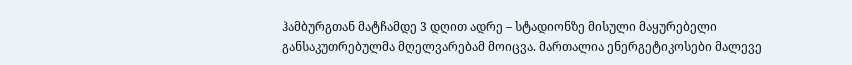ჰამბურგთან მატჩამდე 3 დღით ადრე – სტადიონზე მისული მაყურებელი განსაკუთრებულმა მღელვარებამ მოიცვა. მართალია ენერგეტიკოსები მალევე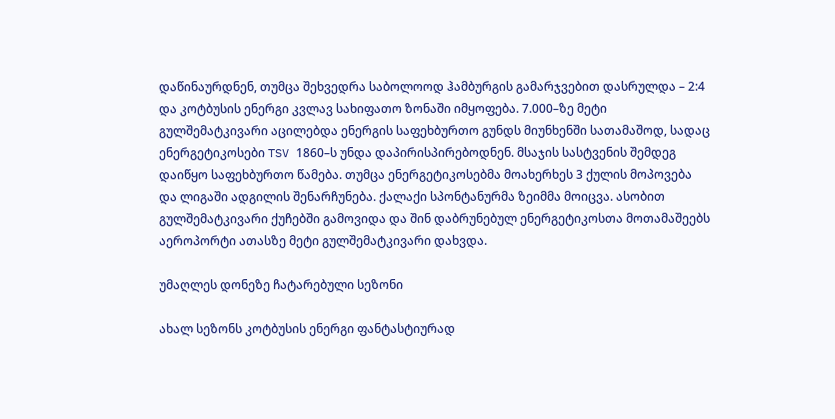დაწინაურდნენ, თუმცა შეხვედრა საბოლოოდ ჰამბურგის გამარჯვებით დასრულდა – 2:4 და კოტბუსის ენერგი კვლავ სახიფათო ზონაში იმყოფება. 7.000–ზე მეტი გულშემატკივარი აცილებდა ენერგის საფეხბურთო გუნდს მიუნხენში სათამაშოდ, სადაც ენერგეტიკოსები TSV 1860–ს უნდა დაპირისპირებოდნენ. მსაჯის სასტვენის შემდეგ დაიწყო საფეხბურთო წამება. თუმცა ენერგეტიკოსებმა მოახერხეს 3 ქულის მოპოვება და ლიგაში ადგილის შენარჩუნება. ქალაქი სპონტანურმა ზეიმმა მოიცვა. ასობით გულშემატკივარი ქუჩებში გამოვიდა და შინ დაბრუნებულ ენერგეტიკოსთა მოთამაშეებს აეროპორტი ათასზე მეტი გულშემატკივარი დახვდა.

უმაღლეს დონეზე ჩატარებული სეზონი

ახალ სეზონს კოტბუსის ენერგი ფანტასტიურად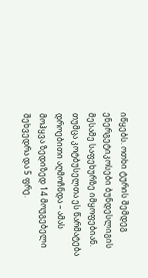იწყებს. ოთხი ტურის შემდეგ ენერგეტიკოსები ბუნდესლიგის მესამე საფეხურზე იმყოფებიან. თუმცა კოტბუსელთა ეს წარმატება დროებითი აღმოჩნდა – ამას მოჰყვა ზედიზედ 14 მოუგებელი შეხვედრა და 5 ფრე.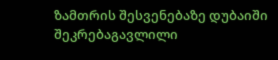ზამთრის შესვენებაზე დუბაიში შეკრებაგავლილი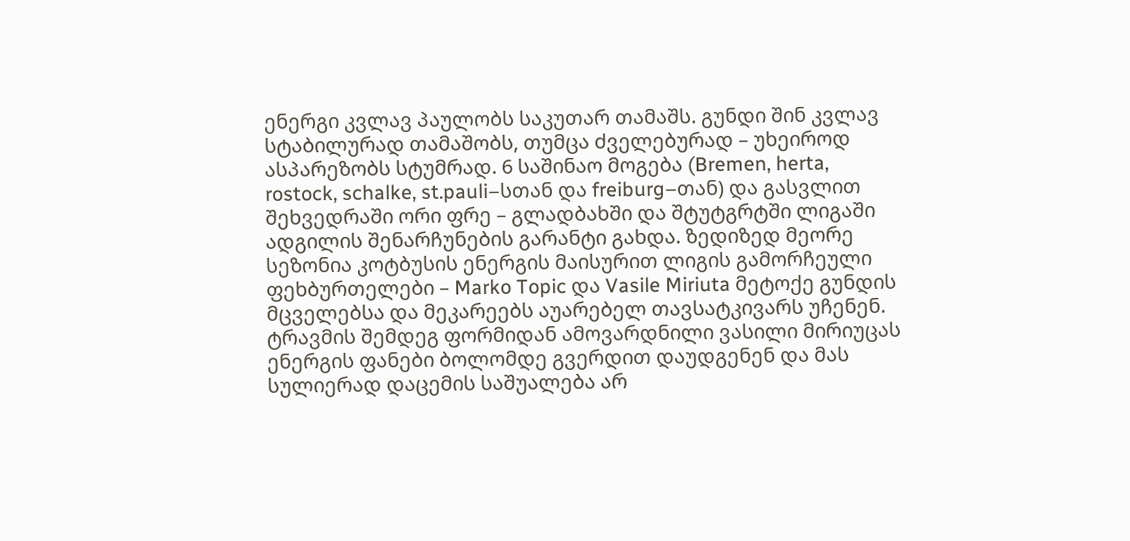ენერგი კვლავ პაულობს საკუთარ თამაშს. გუნდი შინ კვლავ სტაბილურად თამაშობს, თუმცა ძველებურად – უხეიროდ ასპარეზობს სტუმრად. 6 საშინაო მოგება (Bremen, herta, rostock, schalke, st.pauli–სთან და freiburg–თან) და გასვლით შეხვედრაში ორი ფრე – გლადბახში და შტუტგრტში ლიგაში ადგილის შენარჩუნების გარანტი გახდა. ზედიზედ მეორე სეზონია კოტბუსის ენერგის მაისურით ლიგის გამორჩეული ფეხბურთელები – Marko Topic და Vasile Miriuta მეტოქე გუნდის მცველებსა და მეკარეებს აუარებელ თავსატკივარს უჩენენ. ტრავმის შემდეგ ფორმიდან ამოვარდნილი ვასილი მირიუცას ენერგის ფანები ბოლომდე გვერდით დაუდგენენ და მას სულიერად დაცემის საშუალება არ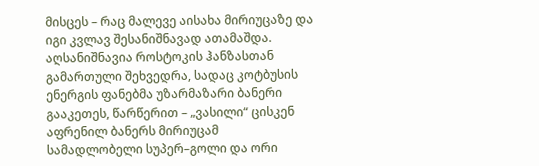მისცეს – რაც მალევე აისახა მირიუცაზე და იგი კვლავ შესანიშნავად ათამაშდა. აღსანიშნავია როსტოკის ჰანზასთან გამართული შეხვედრა, სადაც კოტბუსის ენერგის ფანებმა უზარმაზარი ბანერი გააკეთეს, წარწერით – „ვასილი“ ცისკენ აფრენილ ბანერს მირიუცამ სამადლობელი სუპერ–გოლი და ორი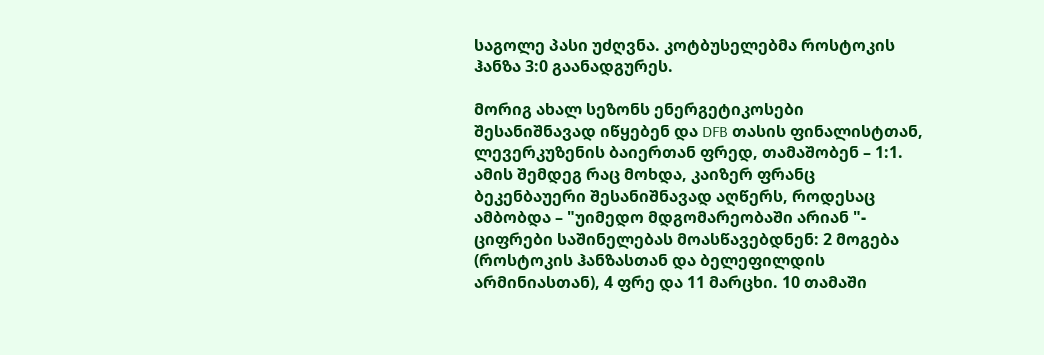საგოლე პასი უძღვნა. კოტბუსელებმა როსტოკის ჰანზა 3:0 გაანადგურეს.

მორიგ ახალ სეზონს ენერგეტიკოსები შესანიშნავად იწყებენ და DFB თასის ფინალისტთან, ლევერკუზენის ბაიერთან ფრედ, თამაშობენ – 1:1. ამის შემდეგ რაც მოხდა, კაიზერ ფრანც ბეკენბაუერი შესანიშნავად აღწერს, როდესაც ამბობდა – "უიმედო მდგომარეობაში არიან "- ციფრები საშინელებას მოასწავებდნენ: 2 მოგება (როსტოკის ჰანზასთან და ბელეფილდის არმინიასთან), 4 ფრე და 11 მარცხი. 10 თამაში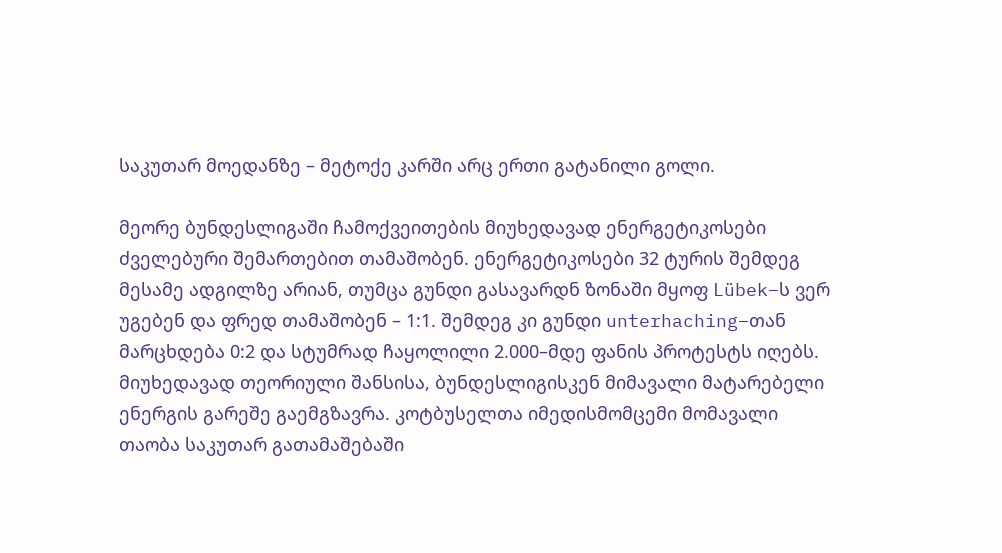საკუთარ მოედანზე – მეტოქე კარში არც ერთი გატანილი გოლი.

მეორე ბუნდესლიგაში ჩამოქვეითების მიუხედავად ენერგეტიკოსები ძველებური შემართებით თამაშობენ. ენერგეტიკოსები 32 ტურის შემდეგ მესამე ადგილზე არიან, თუმცა გუნდი გასავარდნ ზონაში მყოფ Lübek–ს ვერ უგებენ და ფრედ თამაშობენ – 1:1. შემდეგ კი გუნდი unterhaching–თან მარცხდება 0:2 და სტუმრად ჩაყოლილი 2.000–მდე ფანის პროტესტს იღებს. მიუხედავად თეორიული შანსისა, ბუნდესლიგისკენ მიმავალი მატარებელი ენერგის გარეშე გაემგზავრა. კოტბუსელთა იმედისმომცემი მომავალი თაობა საკუთარ გათამაშებაში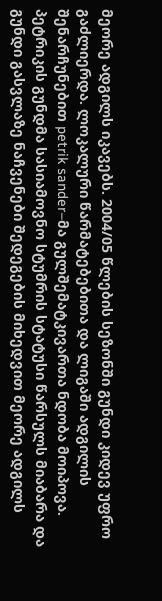მეორე ადგილს იკავებს. 2004/05 წლების სეზონში გუნდი კიდევ უფრო გაძლიერდა. ლოკალური წარმატებებითა და ლიგაში ადგილის შენარჩუნებით petrik sander–მა გულშემატკივართა ნდობა მოიპოვა. პეტრიკის გუნდმა სასიამოვნო სტუმრის სტატუსი წარსულს მიაბარა და გუნდი გასვლაზე ნაჩვენები შედეგების მიხედვით მეორე ადგილს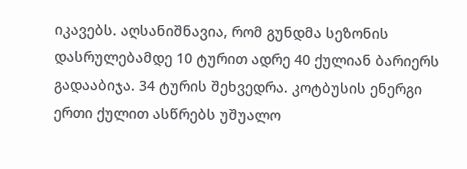იკავებს. აღსანიშნავია, რომ გუნდმა სეზონის დასრულებამდე 10 ტურით ადრე 40 ქულიან ბარიერს გადააბიჯა. 34 ტურის შეხვედრა. კოტბუსის ენერგი ერთი ქულით ასწრებს უშუალო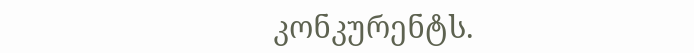კონკურენტს.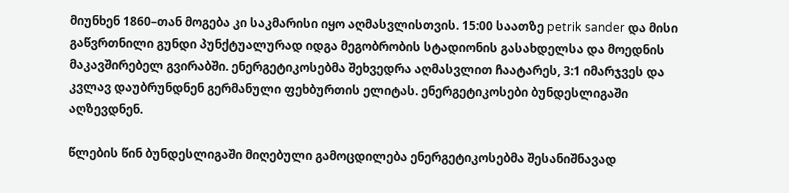მიუნხენ 1860–თან მოგება კი საკმარისი იყო აღმასვლისთვის. 15:00 საათზე petrik sander და მისი გაწვრთნილი გუნდი პუნქტუალურად იდგა მეგობრობის სტადიონის გასახდელსა და მოედნის მაკავშირებელ გვირაბში. ენერგეტიკოსებმა შეხვედრა აღმასვლით ჩაატარეს, 3:1 იმარჯვეს და კვლავ დაუბრუნდნენ გერმანული ფეხბურთის ელიტას. ენერგეტიკოსები ბუნდესლიგაში აღზევდნენ.

წლების წინ ბუნდესლიგაში მიღებული გამოცდილება ენერგეტიკოსებმა შესანიშნავად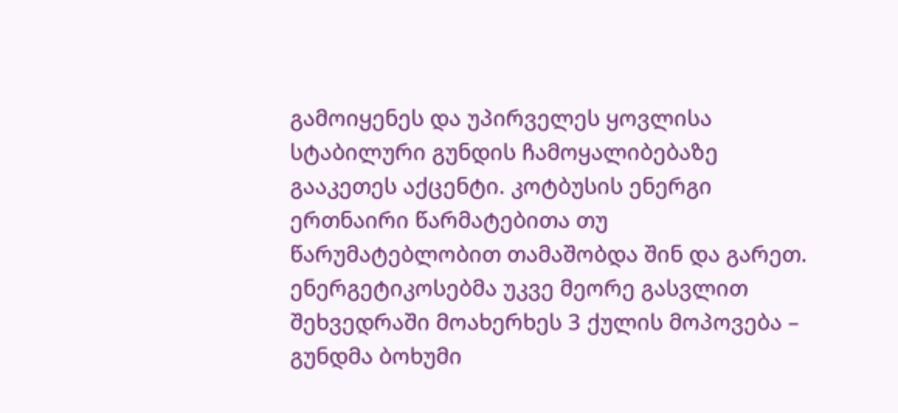გამოიყენეს და უპირველეს ყოვლისა სტაბილური გუნდის ჩამოყალიბებაზე გააკეთეს აქცენტი. კოტბუსის ენერგი ერთნაირი წარმატებითა თუ წარუმატებლობით თამაშობდა შინ და გარეთ. ენერგეტიკოსებმა უკვე მეორე გასვლით შეხვედრაში მოახერხეს 3 ქულის მოპოვება – გუნდმა ბოხუმი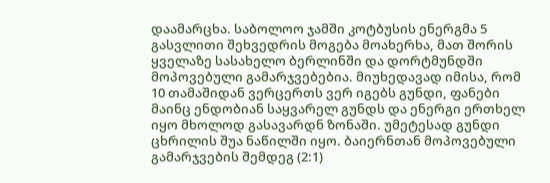დაამარცხა. საბოლოო ჯამში კოტბუსის ენერგმა 5 გასვლითი შეხვედრის მოგება მოახერხა, მათ შორის ყველაზე სასახელო ბერლინში და დორტმუნდში მოპოვებული გამარჯვებებია. მიუხედავად იმისა, რომ 10 თამაშიდან ვერცერთს ვერ იგებს გუნდი, ფანები მაინც ენდობიან საყვარელ გუნდს და ენერგი ერთხელ იყო მხოლოდ გასავარდნ ზონაში. უმეტესად გუნდი ცხრილის შუა ნაწილში იყო. ბაიერნთან მოპოვებული გამარჯვების შემდეგ (2:1)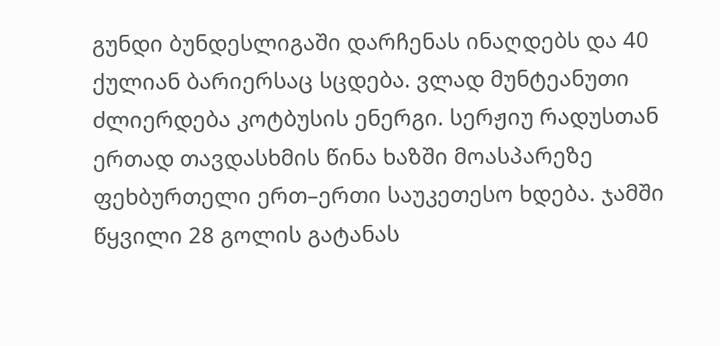გუნდი ბუნდესლიგაში დარჩენას ინაღდებს და 40 ქულიან ბარიერსაც სცდება. ვლად მუნტეანუთი ძლიერდება კოტბუსის ენერგი. სერჟიუ რადუსთან ერთად თავდასხმის წინა ხაზში მოასპარეზე ფეხბურთელი ერთ–ერთი საუკეთესო ხდება. ჯამში წყვილი 28 გოლის გატანას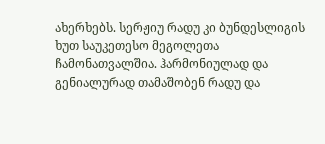ახერხებს. სერჟიუ რადუ კი ბუნდესლიგის ხუთ საუკეთესო მეგოლეთა ჩამონათვალშია. ჰარმონიულად და გენიალურად თამაშობენ რადუ და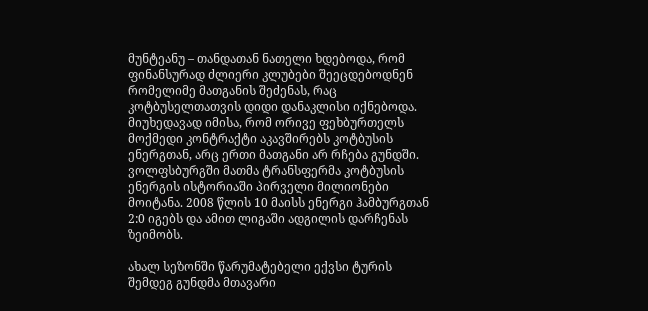მუნტეანუ – თანდათან ნათელი ხდებოდა, რომ ფინანსურად ძლიერი კლუბები შეეცდებოდნენ რომელიმე მათგანის შეძენას, რაც კოტბუსელთათვის დიდი დანაკლისი იქნებოდა. მიუხედავად იმისა, რომ ორივე ფეხბურთელს მოქმედი კონტრაქტი აკავშირებს კოტბუსის ენერგთან, არც ერთი მათგანი არ რჩება გუნდში. ვოლფსბურგში მათმა ტრანსფერმა კოტბუსის ენერგის ისტორიაში პირველი მილიონები მოიტანა. 2008 წლის 10 მაისს ენერგი ჰამბურგთან 2:0 იგებს და ამით ლიგაში ადგილის დარჩენას ზეიმობს.

ახალ სეზონში წარუმატებელი ექვსი ტურის შემდეგ გუნდმა მთავარი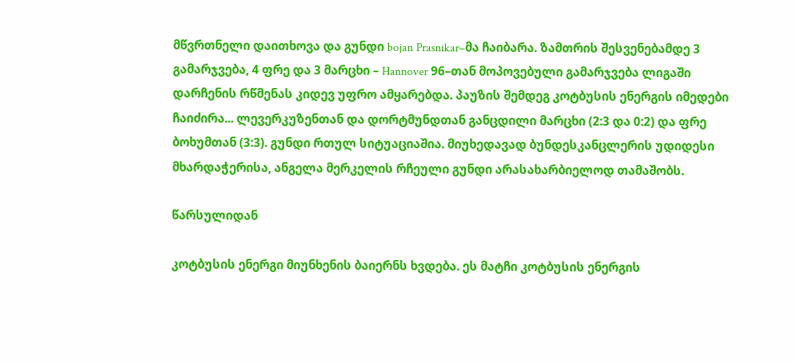მწვრთნელი დაითხოვა და გუნდი bojan Prasnikar–მა ჩაიბარა. ზამთრის შესვენებამდე 3 გამარჯვება, 4 ფრე და 3 მარცხი – Hannover 96–თან მოპოვებული გამარჯვება ლიგაში დარჩენის რწმენას კიდევ უფრო ამყარებდა. პაუზის შემდეგ კოტბუსის ენერგის იმედები ჩაიძირა... ლევერკუზენთან და დორტმუნდთან განცდილი მარცხი (2:3 და 0:2) და ფრე ბოხუმთან (3:3). გუნდი რთულ სიტუაციაშია. მიუხედავად ბუნდესკანცლერის უდიდესი მხარდაჭერისა, ანგელა მერკელის რჩეული გუნდი არასახარბიელოდ თამაშობს.

წარსულიდან

კოტბუსის ენერგი მიუნხენის ბაიერნს ხვდება. ეს მატჩი კოტბუსის ენერგის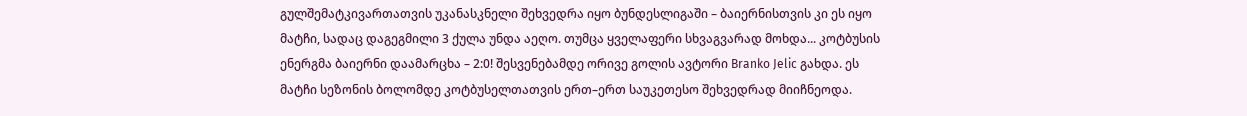გულშემატკივართათვის უკანასკნელი შეხვედრა იყო ბუნდესლიგაში – ბაიერნისთვის კი ეს იყო მატჩი, სადაც დაგეგმილი 3 ქულა უნდა აეღო. თუმცა ყველაფერი სხვაგვარად მოხდა... კოტბუსის ენერგმა ბაიერნი დაამარცხა – 2:0! შესვენებამდე ორივე გოლის ავტორი Branko Jelic გახდა. ეს მატჩი სეზონის ბოლომდე კოტბუსელთათვის ერთ–ერთ საუკეთესო შეხვედრად მიიჩნეოდა.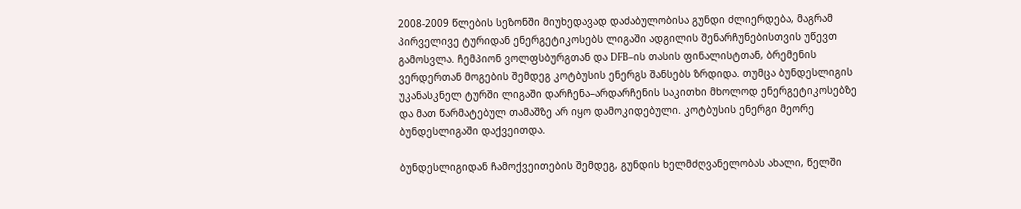2008-2009 წლების სეზონში მიუხედავად დაძაბულობისა გუნდი ძლიერდება, მაგრამ პირველივე ტურიდან ენერგეტიკოსებს ლიგაში ადგილის შენარჩუნებისთვის უწევთ გამოსვლა. ჩემპიონ ვოლფსბურგთან და DFB–ის თასის ფინალისტთან, ბრემენის ვერდერთან მოგების შემდეგ კოტბუსის ენერგს შანსებს ზრდიდა. თუმცა ბუნდესლიგის უკანასკნელ ტურში ლიგაში დარჩენა–არდარჩენის საკითხი მხოლოდ ენერგეტიკოსებზე და მათ წარმატებულ თამაშზე არ იყო დამოკიდებული. კოტბუსის ენერგი მეორე ბუნდესლიგაში დაქვეითდა.

ბუნდესლიგიდან ჩამოქვეითების შემდეგ, გუნდის ხელმძღვანელობას ახალი, წელში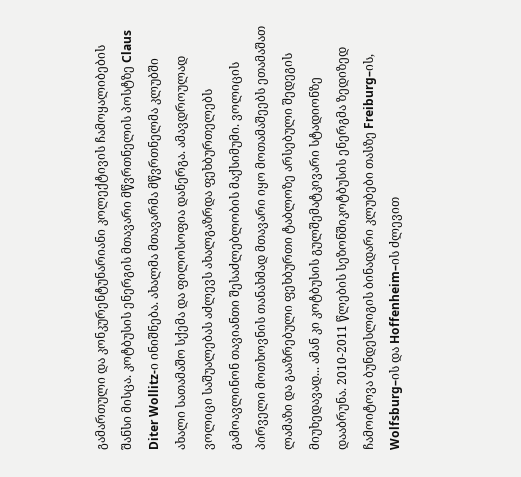გამართული და კონკურენტუნარიანი კოლექტივის ჩამოყალიბების შანსი მისცა. კოტბუსის ენერგის მთავარი მწვრთნელის პოსტზე Claus Diter Wollitz-ი ინიშნება. ახალმა მთავარმა მწვრთნელმა კლუბში ახალი სათამაშო სქემა და ფილოსოფია დანერგა. ამავდროულად ვოლიცი საშუალებას აძლევს ახალგაზრდა ფეხბურთელებს გამოავლინონ თავიანთი შესაძლებლობის მაქსიმუმი. ვოლიცის პირველი მოთხოვნის თანახმად მთავარი იყო მოთამაშეებს ეთამაშათ ლამაზი და გააზრებული ფეხბურთი ტაბლოზე არსებული შედეგის მიუხედავად... ამან კი კოტბუსის გულშემატკივარი სტადიონზე დააბრუნა. 2010-2011 წლების სეზონშიკოტბუსის ენერგმა ზედიზედ ჩამოიტოვა ბუნდესლიგის ბინადარი კლუბები თასზე Freiburg–ის, Wolfsburg–ის და Hoffenheim–ის ძლევით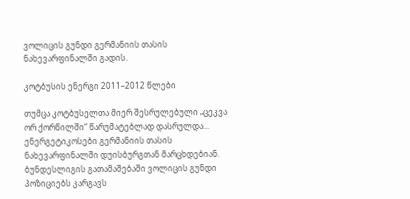ვოლიცის გუნდი გერმანიის თასის ნახევარფინალში გადის.

კოტბუსის ენერგი 2011–2012 წლები

თუმცა კოტბუსელთა მიერ შესრულებული „ცეკვა ორ ქორწილში“ წარუმატებლად დასრულდა... ენერგეტიკოსები გერმანიის თასის ნახევარფინალში დუისბურგთან მარცხდებიან. ბუნდესლიგის გათამაშებაში ვოლიცის გუნდი პოზიციებს კარგავს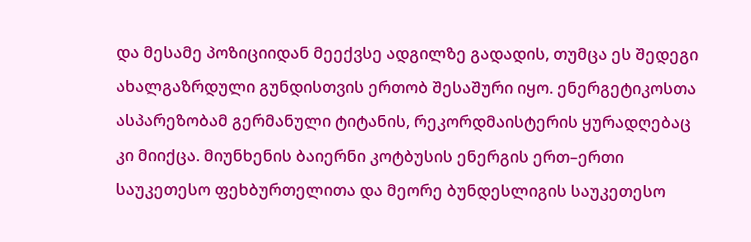და მესამე პოზიციიდან მეექვსე ადგილზე გადადის, თუმცა ეს შედეგი ახალგაზრდული გუნდისთვის ერთობ შესაშური იყო. ენერგეტიკოსთა ასპარეზობამ გერმანული ტიტანის, რეკორდმაისტერის ყურადღებაც კი მიიქცა. მიუნხენის ბაიერნი კოტბუსის ენერგის ერთ–ერთი საუკეთესო ფეხბურთელითა და მეორე ბუნდესლიგის საუკეთესო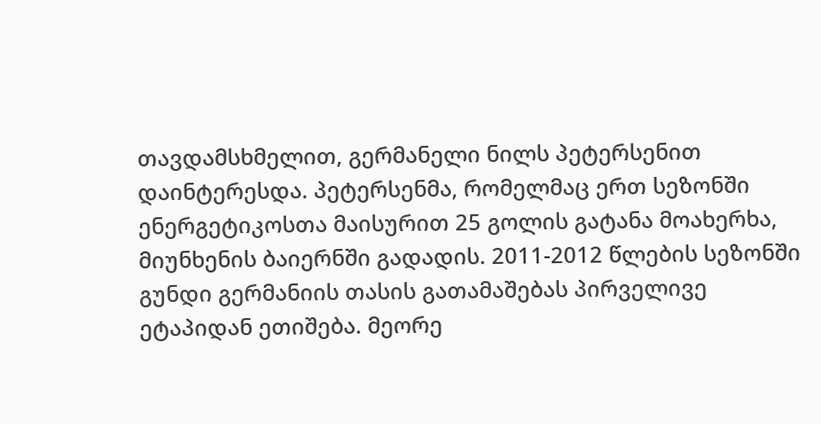თავდამსხმელით, გერმანელი ნილს პეტერსენით დაინტერესდა. პეტერსენმა, რომელმაც ერთ სეზონში ენერგეტიკოსთა მაისურით 25 გოლის გატანა მოახერხა, მიუნხენის ბაიერნში გადადის. 2011-2012 წლების სეზონში გუნდი გერმანიის თასის გათამაშებას პირველივე ეტაპიდან ეთიშება. მეორე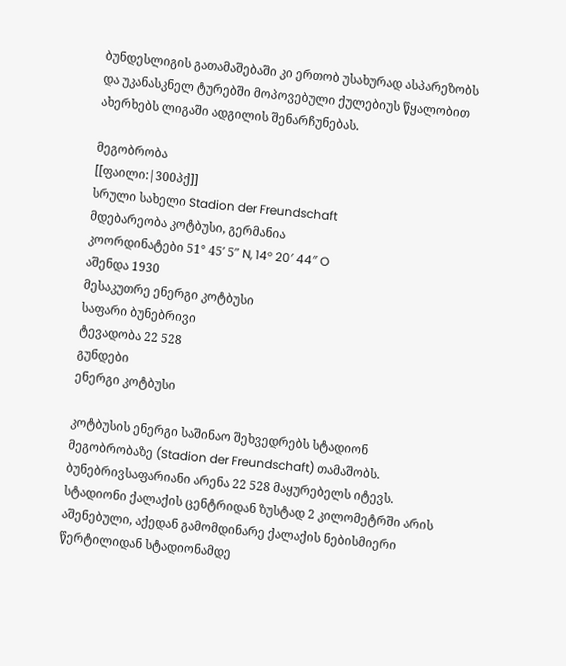ბუნდესლიგის გათამაშებაში კი ერთობ უსახურად ასპარეზობს და უკანასკნელ ტურებში მოპოვებული ქულებიუს წყალობით ახერხებს ლიგაში ადგილის შენარჩუნებას.

მეგობრობა
[[ფაილი:|300პქ]]
სრული სახელი Stadion der Freundschaft
მდებარეობა კოტბუსი, გერმანია
კოორდინატები 51° 45′ 5″ N, 14° 20′ 44″ O
აშენდა 1930
მესაკუთრე ენერგი კოტბუსი
საფარი ბუნებრივი
ტევადობა 22 528
გუნდები
ენერგი კოტბუსი

კოტბუსის ენერგი საშინაო შეხვედრებს სტადიონ მეგობრობაზე (Stadion der Freundschaft) თამაშობს. ბუნებრივსაფარიანი არენა 22 528 მაყურებელს იტევს. სტადიონი ქალაქის ცენტრიდან ზუსტად 2 კილომეტრში არის აშენებული, აქედან გამომდინარე ქალაქის ნებისმიერი წერტილიდან სტადიონამდე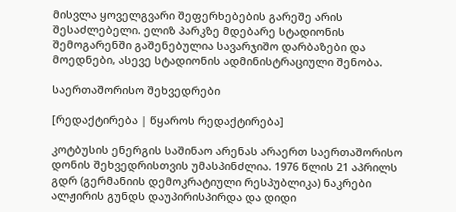მისვლა ყოველგვარი შეფერხებების გარეშე არის შესაძლებელი. ელიზ პარკზე მდებარე სტადიონის შემოგარენში გაშენებულია სავარჯიშო დარბაზები და მოედნები, ასევე სტადიონის ადმინისტრაციული შენობა.

საერთაშორისო შეხვედრები

[რედაქტირება | წყაროს რედაქტირება]

კოტბუსის ენერგის საშინაო არენას არაერთ საერთაშორისო დონის შეხვედრისთვის უმასპინძლია. 1976 წლის 21 აპრილს გდრ (გერმანიის დემოკრატიული რესპუბლიკა) ნაკრები ალჟირის გუნდს დაუპირისპირდა და დიდი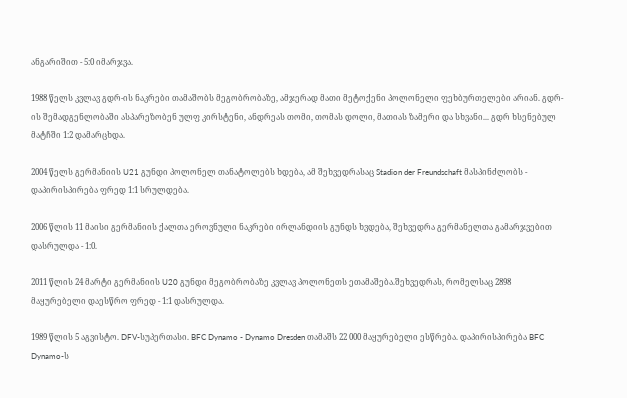ანგარიშით - 5:0 იმარჯვა.

1988 წელს კვლავ გდრ-ის ნაკრები თამაშობს მეგობრობაზე, ამჯერად მათი მეტოქენი პოლონელი ფეხბურთელები არიან. გდრ-ის შემადგენლობაში ასპარეზობენ ულფ კირსტენი, ანდრეას თომი, თომას დოლი, მათიას ზამერი და სხვანი... გდრ ხსენებულ მატჩში 1:2 დამარცხდა.

2004 წელს გერმანიის U21 გუნდი პოლონელ თანატოლებს ხდება, ამ შეხვედრასაც Stadion der Freundschaft მასპინძლობს - დაპირისპირება ფრედ 1:1 სრულდება.

2006 წლის 11 მაისი გერმანიის ქალთა ეროვნული ნაკრები ირლანდიის გუნდს ხვდება, შეხვედრა გერმანელთა გამარჯვებით დასრულდა - 1:0.

2011 წლის 24 მარტი გერმანიის U20 გუნდი მეგობრობაზე კვლავ პოლონეთს ეთამაშება.შეხვედრას, რომელსაც 2898 მაყურებელი დაესწრო ფრედ - 1:1 დასრულდა.

1989 წლის 5 აგვისტო. DFV-სუპერთასი. BFC Dynamo - Dynamo Dresden თამაშს 22 000 მაყურებელი ესწრება. დაპირისპირება BFC Dynamo-ს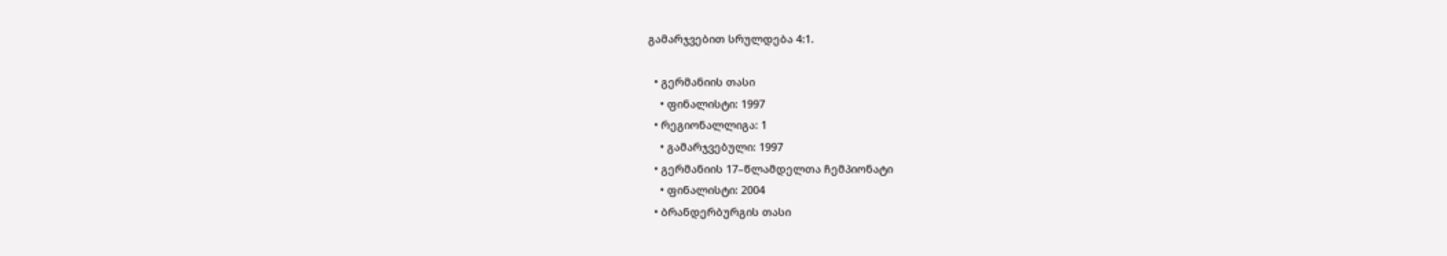გამარჯვებით სრულდება 4:1.

  • გერმანიის თასი
    • ფინალისტი: 1997
  • რეგიონალლიგა: 1
    • გამარჯვებული: 1997
  • გერმანიის 17–წლამდელთა ჩემპიონატი
    • ფინალისტი: 2004
  • ბრანდერბურგის თასი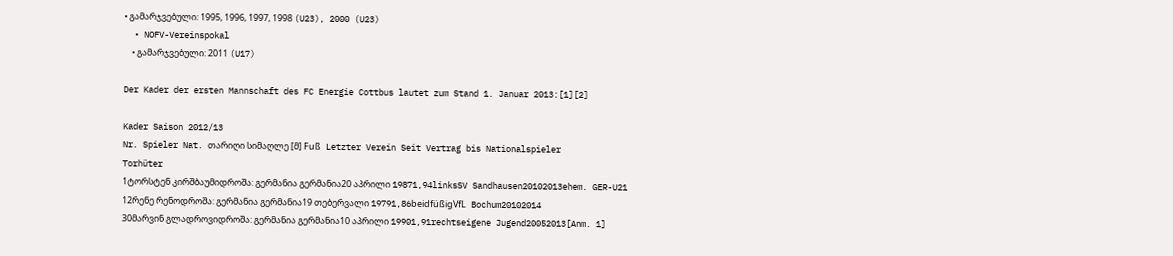• გამარჯვებული: 1995, 1996, 1997, 1998 (U23), 2000 (U23)
  • NOFV-Vereinspokal
    • გამარჯვებული: 2011 (U17)

Der Kader der ersten Mannschaft des FC Energie Cottbus lautet zum Stand 1. Januar 2013:[1][2]

Kader Saison 2012/13
Nr. Spieler Nat. თარიღი სიმაღლე [მ] Fuß Letzter Verein Seit Vertrag bis Nationalspieler
Torhüter
1ტორსტენ კირშბაუმიდროშა: გერმანია გერმანია20 აპრილი 19871,94linksSV Sandhausen20102013ehem. GER-U21
12რენე რენოდროშა: გერმანია გერმანია19 თებერვალი 19791,86beidfüßigVfL Bochum20102014
30მარვინ გლადროვიდროშა: გერმანია გერმანია10 აპრილი 19901,91rechtseigene Jugend20052013[Anm. 1]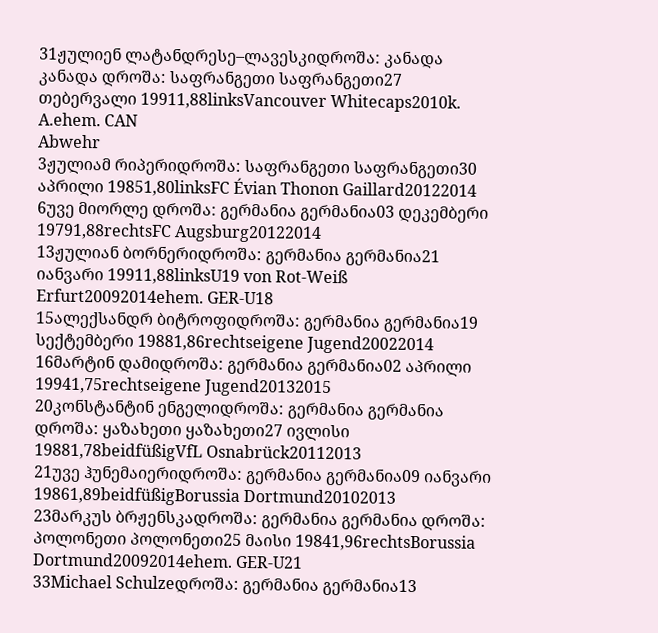31ჟულიენ ლატანდრესე–ლავესკიდროშა: კანადა კანადა დროშა: საფრანგეთი საფრანგეთი27 თებერვალი 19911,88linksVancouver Whitecaps2010k. A.ehem. CAN
Abwehr
3ჟულიამ რიპერიდროშა: საფრანგეთი საფრანგეთი30 აპრილი 19851,80linksFC Évian Thonon Gaillard20122014
6უვე მიორლე დროშა: გერმანია გერმანია03 დეკემბერი 19791,88rechtsFC Augsburg20122014
13ჟულიან ბორნერიდროშა: გერმანია გერმანია21 იანვარი 19911,88linksU19 von Rot-Weiß Erfurt20092014ehem. GER-U18
15ალექსანდრ ბიტროფიდროშა: გერმანია გერმანია19 სექტემბერი 19881,86rechtseigene Jugend20022014
16მარტინ დამიდროშა: გერმანია გერმანია02 აპრილი 19941,75rechtseigene Jugend20132015
20კონსტანტინ ენგელიდროშა: გერმანია გერმანია დროშა: ყაზახეთი ყაზახეთი27 ივლისი 19881,78beidfüßigVfL Osnabrück20112013
21უვე ჰუნემაიერიდროშა: გერმანია გერმანია09 იანვარი 19861,89beidfüßigBorussia Dortmund20102013
23მარკუს ბრჟენსკადროშა: გერმანია გერმანია დროშა: პოლონეთი პოლონეთი25 მაისი 19841,96rechtsBorussia Dortmund20092014ehem. GER-U21
33Michael Schulzeდროშა: გერმანია გერმანია13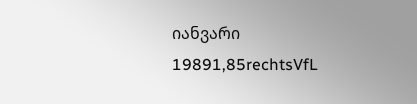იანვარი 19891,85rechtsVfL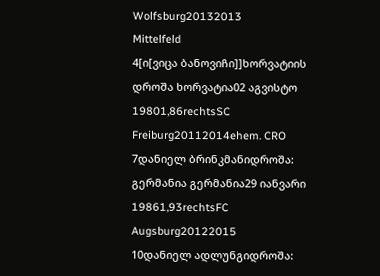Wolfsburg20132013
Mittelfeld
4[ი[ვიცა ბანოვიჩი]]ხორვატიის დროშა ხორვატია02 აგვისტო 19801,86rechtsSC Freiburg20112014ehem. CRO
7დანიელ ბრინკმანიდროშა: გერმანია გერმანია29 იანვარი 19861,93rechtsFC Augsburg20122015
10დანიელ ადლუნგიდროშა: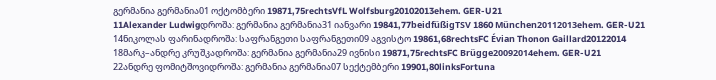გერმანია გერმანია01 ოქტომბერი 19871,75rechtsVfL Wolfsburg20102013ehem. GER-U21
11Alexander Ludwigდროშა: გერმანია გერმანია31 იანვარი 19841,77beidfüßigTSV 1860 München20112013ehem. GER-U21
14ნიკოლას ფარინადროშა: საფრანგეთი საფრანგეთი09 აგვისტო 19861,68rechtsFC Évian Thonon Gaillard20122014
18მარკ–ანდრე კრუშკადროშა: გერმანია გერმანია29 ივნისი 19871,75rechtsFC Brügge20092014ehem. GER-U21
22ანდრე ფომიტშოვიდროშა: გერმანია გერმანია07 სექტემბერი 19901,80linksFortuna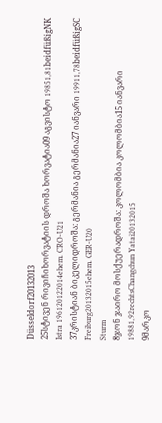Düsseldorf20132013
25სტივენ რივიჩიხორვატიის დროშა ხორვატია09 აგვისტო 19851,81beidfüßigNK Istra 196120122014ehem. CRO-U21
37კრისტიან ბიკელიდროშა: გერმანია გერმანია27 იანვარი 19911,78beidfüßigSC Freiburg20132015ehem. GER-U20
Sturm
8ჯონ ჯაირო მოსქუერადროშა: კოლომბია კოლომბია15 იანვარი 19881,92rechtsChangchun Yatai20132015
9მარკო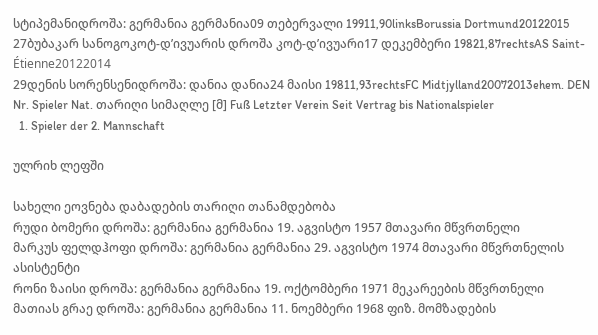სტიპემანიდროშა: გერმანია გერმანია09 თებერვალი 19911,90linksBorussia Dortmund20122015
27ბუბაკარ სანოგოკოტ-დ’ივუარის დროშა კოტ-დ’ივუარი17 დეკემბერი 19821,87rechtsAS Saint-Étienne20122014
29დენის სორენსენიდროშა: დანია დანია24 მაისი 19811,93rechtsFC Midtjylland20072013ehem. DEN
Nr. Spieler Nat. თარიღი სიმაღლე [მ] Fuß Letzter Verein Seit Vertrag bis Nationalspieler
  1. Spieler der 2. Mannschaft

ულრიხ ლეფში

სახელი ეოვნება დაბადების თარიღი თანამდებობა
რუდი ბომერი დროშა: გერმანია გერმანია 19. აგვისტო 1957 მთავარი მწვრთნელი
მარკუს ფელდჰოფი დროშა: გერმანია გერმანია 29. აგვისტო 1974 მთავარი მწვრთნელის ასისტენტი
რონი ზაისი დროშა: გერმანია გერმანია 19. ოქტომბერი 1971 მეკარეების მწვრთნელი
მათიას გრაე დროშა: გერმანია გერმანია 11. ნოემბერი 1968 ფიზ. მომზადების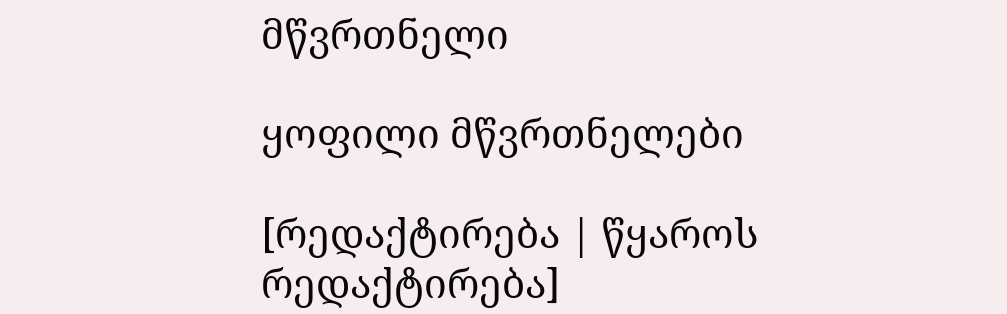მწვრთნელი

ყოფილი მწვრთნელები

[რედაქტირება | წყაროს რედაქტირება]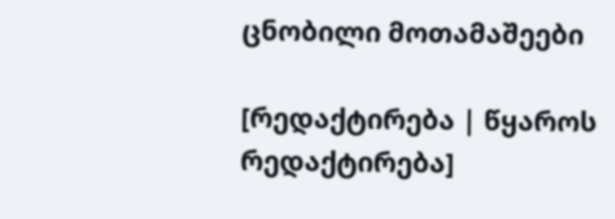ცნობილი მოთამაშეები

[რედაქტირება | წყაროს რედაქტირება]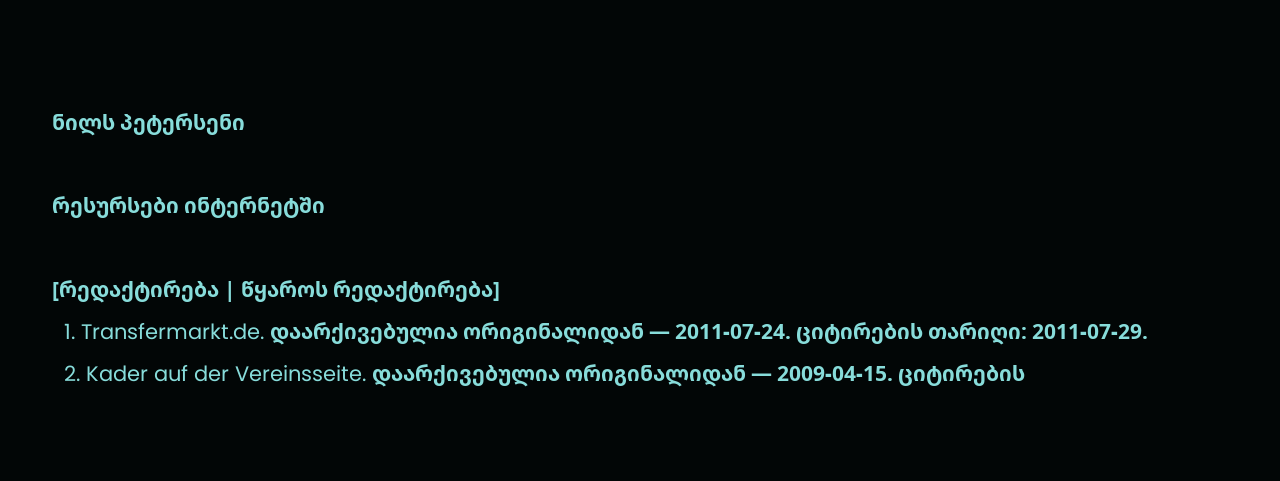ნილს პეტერსენი

რესურსები ინტერნეტში

[რედაქტირება | წყაროს რედაქტირება]
  1. Transfermarkt.de. დაარქივებულია ორიგინალიდან — 2011-07-24. ციტირების თარიღი: 2011-07-29.
  2. Kader auf der Vereinsseite. დაარქივებულია ორიგინალიდან — 2009-04-15. ციტირების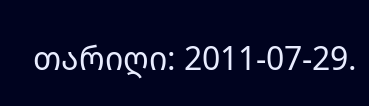თარიღი: 2011-07-29.